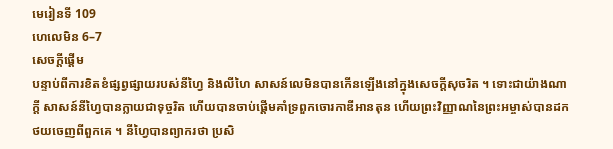មេរៀនទី 109
ហេលេមិន 6–7
សេចក្តីផ្ដើម
បន្ទាប់ពីការខិតខំផ្សព្វផ្សាយរបស់នីហ្វៃ និងលីហៃ សាសន៍លេមិនបានកើនឡើងនៅក្នុងសេចក្ដីសុចរិត ។ ទោះជាយ៉ាងណាក្ដី សាសន៍នីហ្វៃបានក្លាយជាទុច្ចរិត ហើយបានចាប់ផ្ដើមគាំទ្រពួកចោរកាឌីអានតុន ហើយព្រះវិញ្ញាណនៃព្រះអម្ចាស់បានដកថយចេញពីពួកគេ ។ នីហ្វៃបានព្យាករថា ប្រសិ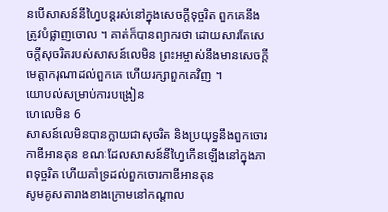នបើសាសន៍នីហ្វៃបន្ដរស់នៅក្នុងសេចក្ដីទុច្ចរិត ពួកគេនឹងត្រូវបំផ្លាញចោល ។ គាត់ក៏បានព្យាករថា ដោយសារតែសេចក្តីសុចរិតរបស់សាសន៍លេមិន ព្រះអម្ចាស់នឹងមានសេចក្ដីមេត្តាករុណាដល់ពួកគេ ហើយរក្សាពួកគេវិញ ។
យោបល់សម្រាប់ការបង្រៀន
ហេលេមិន 6
សាសន៍លេមិនបានក្លាយជាសុចរិត និងប្រយុទ្ធនឹងពួកចោរកាឌីអានតុន ខណៈដែលសាសន៍នីហ្វៃកើនឡើងនៅក្នុងភាពទុច្ចរិត ហើយគាំទ្រដល់ពួកចោរកាឌីអានតុន
សូមគូសតារាងខាងក្រោមនៅកណ្ដាល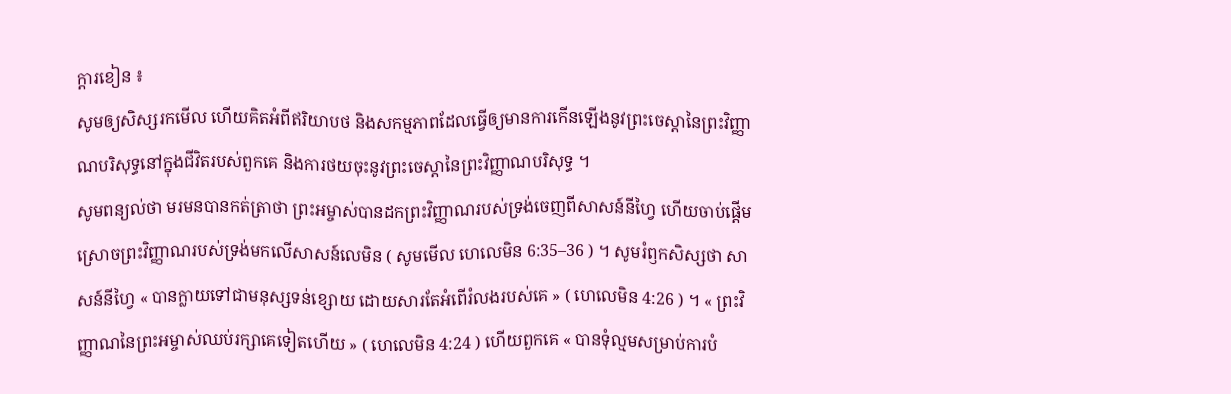ក្ដារខៀន ៖
សូមឲ្យសិស្សរកមើល ហើយគិតអំពីឥរិយាបថ និងសកម្មភាពដែលធ្វើឲ្យមានការកើនឡើងនូវព្រះចេស្ដានៃព្រះវិញ្ញាណបរិសុទ្ធនៅក្នុងជីវិតរបស់ពួកគេ និងការថយចុះនូវព្រះចេស្ដានៃព្រះវិញ្ញាណបរិសុទ្ធ ។
សូមពន្យល់ថា មរមនបានកត់ត្រាថា ព្រះអម្ចាស់បានដកព្រះវិញ្ញាណរបស់ទ្រង់ចេញពីសាសន៍នីហ្វៃ ហើយចាប់ផ្ដើមស្រោចព្រះវិញ្ញាណរបស់ទ្រង់មកលើសាសន៍លេមិន ( សូមមើល ហេលេមិន 6:35–36 ) ។ សូមរំឭកសិស្សថា សាសន៍នីហ្វៃ « បានក្លាយទៅជាមនុស្សទន់ខ្សោយ ដោយសារតែអំពើរំលងរបស់គេ » ( ហេលេមិន 4:26 ) ។ « ព្រះវិញ្ញាណនៃព្រះអម្ចាស់ឈប់រក្សាគេទៀតហើយ » ( ហេលេមិន 4:24 ) ហើយពួកគេ « បានទុំល្មមសម្រាប់ការបំ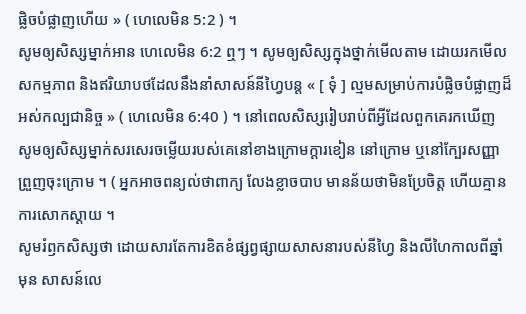ផ្លិចបំផ្លាញហើយ » ( ហេលេមិន 5:2 ) ។
សូមឲ្យសិស្សម្នាក់អាន ហេលេមិន 6:2 ឮៗ ។ សូមឲ្យសិស្សក្នុងថ្នាក់មើលតាម ដោយរកមើលសកម្មភាព និងឥរិយាបថដែលនឹងនាំសាសន៍នីហ្វៃបន្ដ « [ ទុំ ] ល្មមសម្រាប់ការបំផ្លិចបំផ្លាញដ៏អស់កល្បជានិច្ច » ( ហេលេមិន 6:40 ) ។ នៅពេលសិស្សរៀបរាប់ពីអ្វីដែលពួកគេរកឃើញ សូមឲ្យសិស្សម្នាក់សរសេរចម្លើយរបស់គេនៅខាងក្រោមក្ដារខៀន នៅក្រោម ឬនៅក្បែរសញ្ញាព្រួញចុះក្រោម ។ ( អ្នកអាចពន្យល់ថាពាក្យ លែងខ្លាចបាប មានន័យថាមិនប្រែចិត្ត ហើយគ្មានការសោកស្ដាយ ។
សូមរំឭកសិស្សថា ដោយសារតែការខិតខំផ្សព្វផ្សាយសាសនារបស់នីហ្វៃ និងលីហៃកាលពីឆ្នាំមុន សាសន៍លេ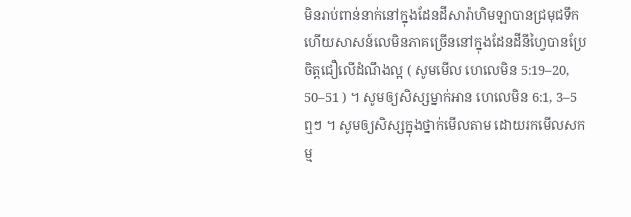មិនរាប់ពាន់នាក់នៅក្នុងដែនដីសារ៉ាហិមឡាបានជ្រមុជទឹក ហើយសាសន៍លេមិនភាគច្រើននៅក្នុងដែនដីនីហ្វៃបានប្រែចិត្តជឿលើដំណឹងល្អ ( សូមមើល ហេលេមិន 5:19–20, 50–51 ) ។ សូមឲ្យសិស្សម្នាក់អាន ហេលេមិន 6:1, 3–5 ឮៗ ។ សូមឲ្យសិស្សក្នុងថ្នាក់មើលតាម ដោយរកមើលសកម្ម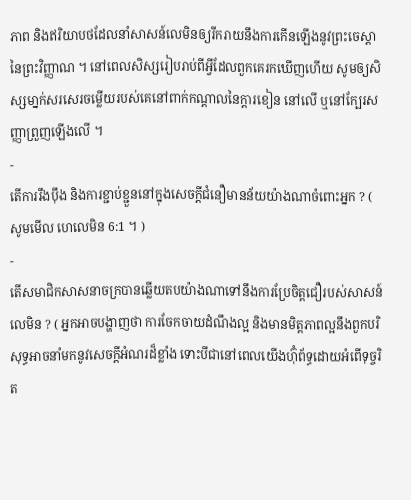ភាព និងឥរិយាបថដែលនាំសាសន៍លេមិនឲ្យរីករាយនឹងការកើនឡើងនូវព្រះចេស្ដានៃព្រះវិញ្ញាណ ។ នៅពេលសិស្សរៀបរាប់ពីអ្វីដែលពួកគេរកឃើញហើយ សូមឲ្យសិស្សមា្នក់សរសេរចម្លើយរបស់គេនៅពាក់កណ្ដាលនៃក្ដារខៀន នៅលើ ឬនៅក្បែរសញ្ញាព្រួញឡើងលើ ។
-
តើការរឹងប៉ឹង និងការខ្ជាប់ខ្ជួននៅក្នុងសេចក្ដីជំនឿមានន័យយ៉ាងណាចំពោះអ្នក ? ( សូមមើល ហេលេមិន 6:1 ។ )
-
តើសមាជិកសាសនាចក្របានឆ្លើយតបយ៉ាងណាទៅនឹងការប្រែចិត្តជឿរបស់សាសន៍លេមិន ? ( អ្នកអាចបង្ហាញថា ការចែកចាយដំណឹងល្អ និងមានមិត្តភាពល្អនឹងពួកបរិសុទ្ធអាចនាំមកនូវសេចក្ដីអំណរដ៏ខ្លាំង ទោះបីជានៅពេលយើងហ៊ុំព័ទ្ធដោយអំពើទុច្ចរិត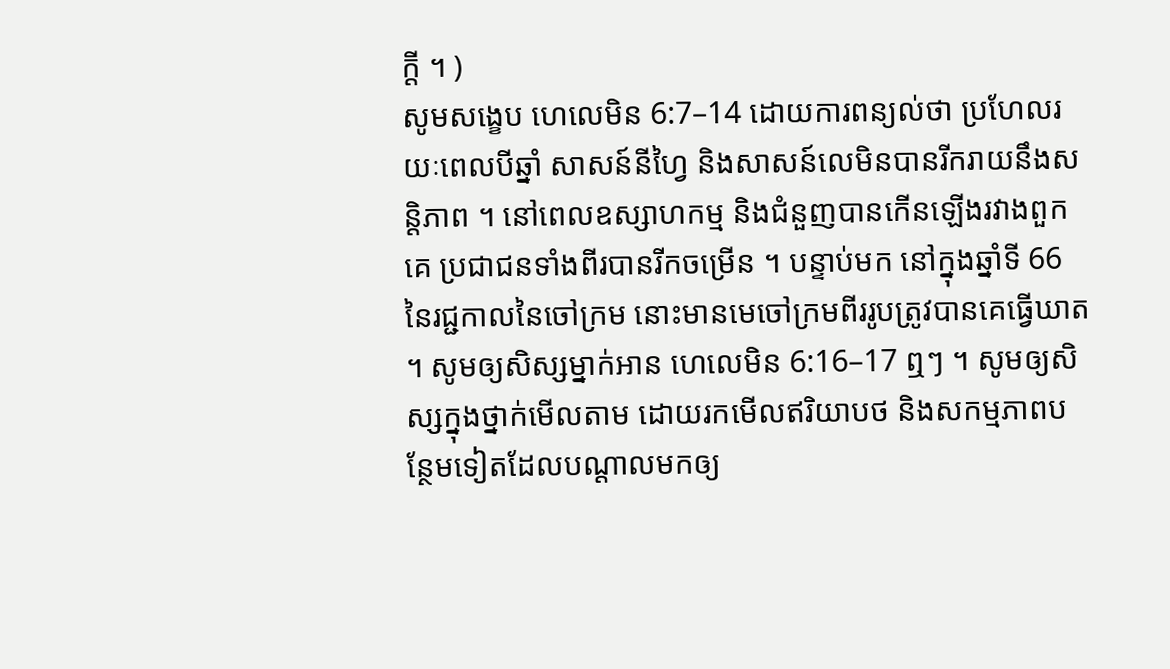ក្ដី ។ )
សូមសង្ខេប ហេលេមិន 6:7–14 ដោយការពន្យល់ថា ប្រហែលរយៈពេលបីឆ្នាំ សាសន៍នីហ្វៃ និងសាសន៍លេមិនបានរីករាយនឹងសន្ដិភាព ។ នៅពេលឧស្សាហកម្ម និងជំនួញបានកើនឡើងរវាងពួកគេ ប្រជាជនទាំងពីរបានរីកចម្រើន ។ បន្ទាប់មក នៅក្នុងឆ្នាំទី 66 នៃរជ្ជកាលនៃចៅក្រម នោះមានមេចៅក្រមពីររូបត្រូវបានគេធ្វើឃាត ។ សូមឲ្យសិស្សម្នាក់អាន ហេលេមិន 6:16–17 ឮៗ ។ សូមឲ្យសិស្សក្នុងថ្នាក់មើលតាម ដោយរកមើលឥរិយាបថ និងសកម្មភាពបន្ថែមទៀតដែលបណ្ដាលមកឲ្យ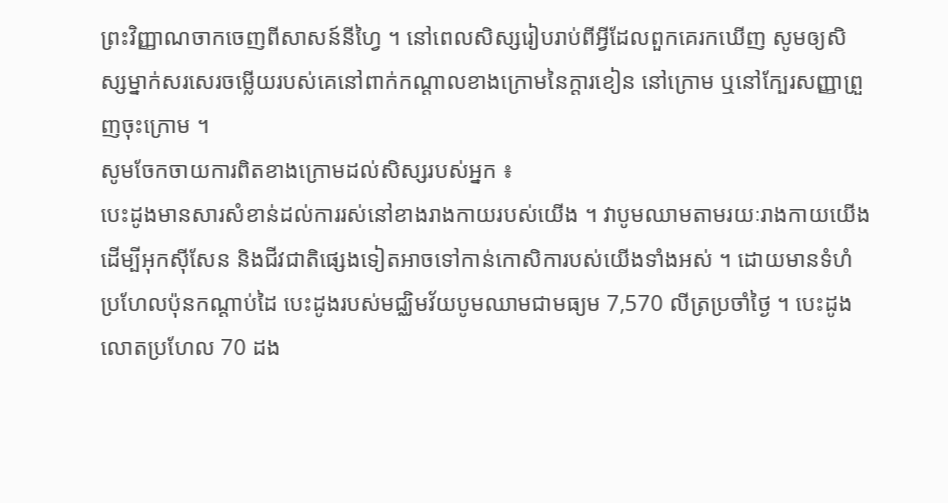ព្រះវិញ្ញាណចាកចេញពីសាសន៍នីហ្វៃ ។ នៅពេលសិស្សរៀបរាប់ពីអ្វីដែលពួកគេរកឃើញ សូមឲ្យសិស្សម្នាក់សរសេរចម្លើយរបស់គេនៅពាក់កណ្ដាលខាងក្រោមនៃក្ដារខៀន នៅក្រោម ឬនៅក្បែរសញ្ញាព្រួញចុះក្រោម ។
សូមចែកចាយការពិតខាងក្រោមដល់សិស្សរបស់អ្នក ៖
បេះដូងមានសារសំខាន់ដល់ការរស់នៅខាងរាងកាយរបស់យើង ។ វាបូមឈាមតាមរយៈរាងកាយយើង ដើម្បីអុកស៊ីសែន និងជីវជាតិផ្សេងទៀតអាចទៅកាន់កោសិការបស់យើងទាំងអស់ ។ ដោយមានទំហំប្រហែលប៉ុនកណ្ដាប់ដៃ បេះដូងរបស់មជ្ឈិមវ័យបូមឈាមជាមធ្យម 7,570 លីត្រប្រចាំថ្ងៃ ។ បេះដូងលោតប្រហែល 70 ដង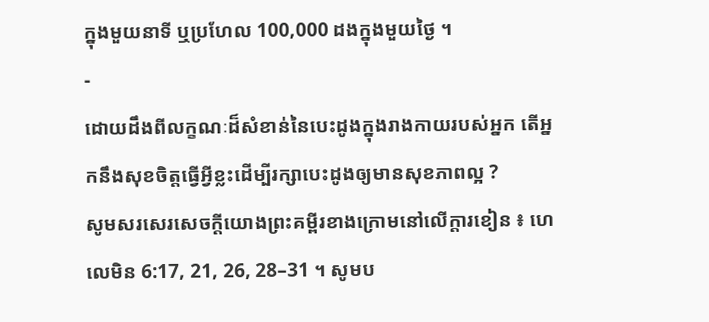ក្នុងមួយនាទី ឬប្រហែល 100,000 ដងក្នុងមួយថ្ងៃ ។
-
ដោយដឹងពីលក្ខណៈដ៏សំខាន់នៃបេះដូងក្នុងរាងកាយរបស់អ្នក តើអ្នកនឹងសុខចិត្តធ្វើអ្វីខ្លះដើម្បីរក្សាបេះដូងឲ្យមានសុខភាពល្អ ?
សូមសរសេរសេចក្ដីយោងព្រះគម្ពីរខាងក្រោមនៅលើក្ដារខៀន ៖ ហេលេមិន 6:17, 21, 26, 28–31 ។ សូមប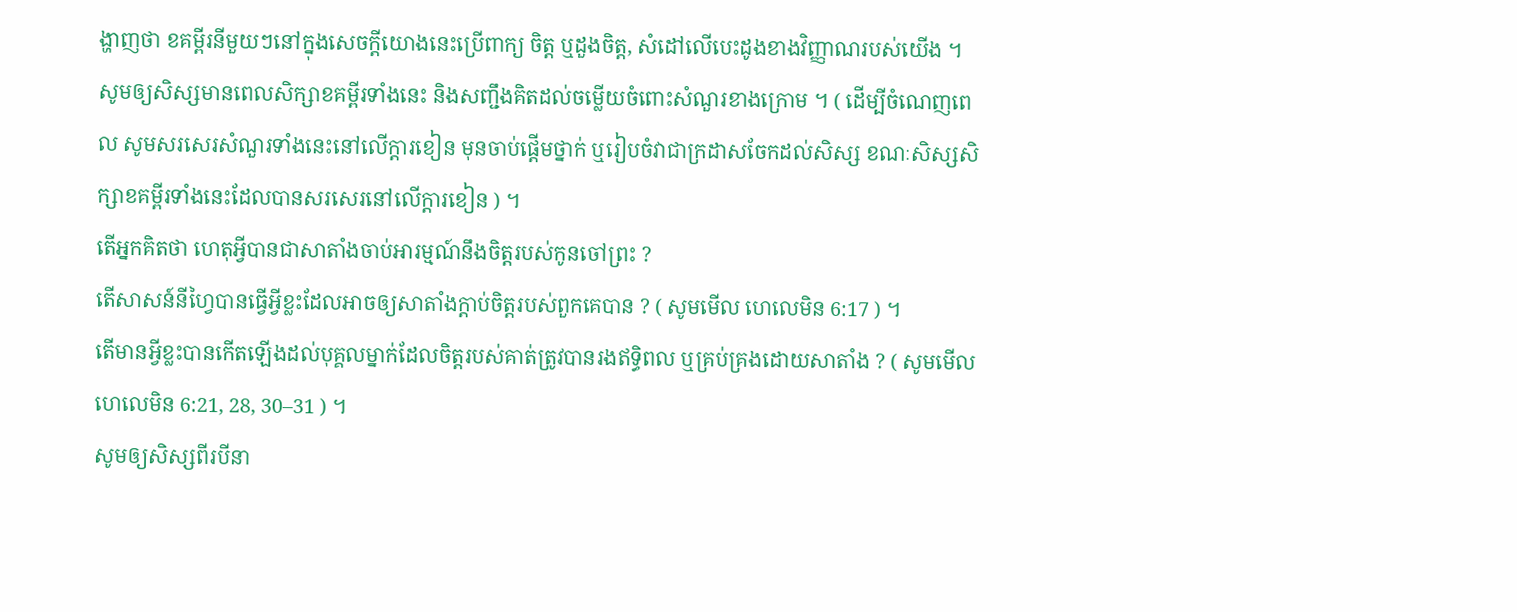ង្ហាញថា ខគម្ពីរនីមួយៗនៅក្នុងសេចក្ដីយោងនេះប្រើពាក្យ ចិត្ត ឬដួងចិត្ត, សំដៅលើបេះដូងខាងវិញ្ញាណរបស់យើង ។ សូមឲ្យសិស្សមានពេលសិក្សាខគម្ពីរទាំងនេះ និងសញ្ជឹងគិតដល់ចម្លើយចំពោះសំណួរខាងក្រោម ។ ( ដើម្បីចំណេញពេល សូមសរសេរសំណួរទាំងនេះនៅលើក្ដារខៀន មុនចាប់ផ្ដើមថ្នាក់ ឬរៀបចំវាជាក្រដាសចែកដល់សិស្ស ខណៈសិស្សសិក្សាខគម្ពីរទាំងនេះដែលបានសរសេរនៅលើក្ដារខៀន ) ។
តើអ្នកគិតថា ហេតុអ្វីបានជាសាតាំងចាប់អារម្មណ៍នឹងចិត្តរបស់កូនចៅព្រះ ?
តើសាសន៍នីហ្វៃបានធ្វើអ្វីខ្លះដែលអាចឲ្យសាតាំងក្ដាប់ចិត្តរបស់ពួកគេបាន ? ( សូមមើល ហេលេមិន 6:17 ) ។
តើមានអ្វីខ្លះបានកើតឡើងដល់បុគ្គលម្នាក់ដែលចិត្តរបស់គាត់ត្រូវបានរងឥទ្ធិពល ឬគ្រប់គ្រងដោយសាតាំង ? ( សូមមើល ហេលេមិន 6:21, 28, 30–31 ) ។
សូមឲ្យសិស្សពីរបីនា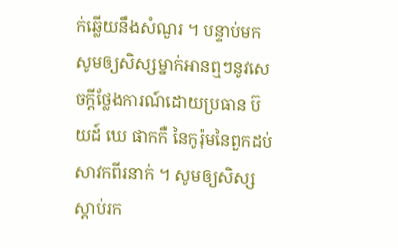ក់ឆ្លើយនឹងសំណួរ ។ បន្ទាប់មកសូមឲ្យសិស្សម្នាក់អានឮៗនូវសេចក្ដីថ្លែងការណ៍ដោយប្រធាន ប៊យដ៍ ឃេ ផាកកឺ នៃកូរ៉ុមនៃពួកដប់សាវកពីរនាក់ ។ សូមឲ្យសិស្សស្ដាប់រក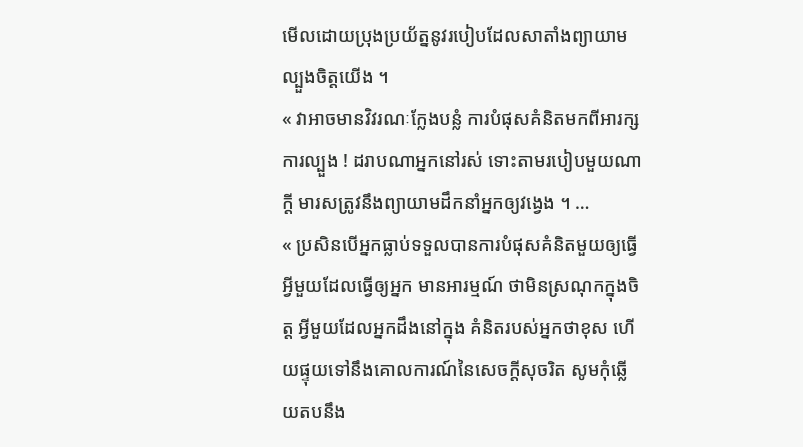មើលដោយប្រុងប្រយ័ត្ននូវរបៀបដែលសាតាំងព្យាយាមល្បួងចិត្តយើង ។
« វាអាចមានវិវរណៈក្លែងបន្លំ ការបំផុសគំនិតមកពីអារក្ស ការល្បួង ! ដរាបណាអ្នកនៅរស់ ទោះតាមរបៀបមួយណាក្ដី មារសត្រូវនឹងព្យាយាមដឹកនាំអ្នកឲ្យវង្វេង ។ …
« ប្រសិនបើអ្នកធ្លាប់ទទួលបានការបំផុសគំនិតមួយឲ្យធ្វើអ្វីមួយដែលធ្វើឲ្យអ្នក មានអារម្មណ៍ ថាមិនស្រណុកក្នុងចិត្ត អ្វីមួយដែលអ្នកដឹងនៅក្នុង គំនិតរបស់អ្នកថាខុស ហើយផ្ទុយទៅនឹងគោលការណ៍នៃសេចក្ដីសុចរិត សូមកុំឆ្លើយតបនឹង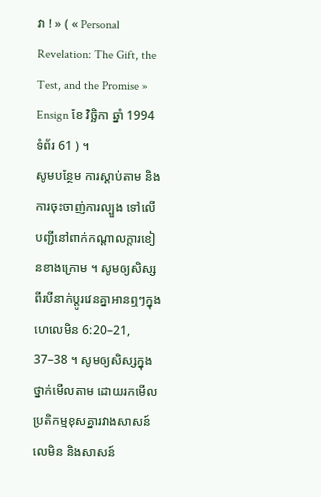វា ! » ( « Personal Revelation: The Gift, the Test, and the Promise » Ensign ខែ វិច្ឆិកា ឆ្នាំ 1994 ទំព័រ 61 ) ។
សូមបន្ថែម ការស្ដាប់តាម និងការចុះចាញ់ការល្បួង ទៅលើបញ្ជីនៅពាក់កណ្ដាលក្ដារខៀនខាងក្រោម ។ សូមឲ្យសិស្សពីរបីនាក់ប្ដូរវេនគ្នាអានឮៗក្នុង ហេលេមិន 6:20–21, 37–38 ។ សូមឲ្យសិស្សក្នុងថ្នាក់មើលតាម ដោយរកមើលប្រតិកម្មខុសគ្នារវាងសាសន៍លេមិន និងសាសន៍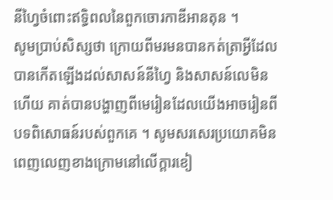នីហ្វៃចំពោះឥទ្ធិពលនៃពួកចោរកាឌីអានតុន ។
សូមប្រាប់សិស្សថា ក្រោយពីមរមនបានកត់ត្រាអ្វីដែលបានកើតឡើងដល់សាសន៍នីហ្វៃ និងសាសន៍លេមិនហើយ គាត់បានបង្ហាញពីមេរៀនដែលយើងអាចរៀនពីបទពិសោធន៍របស់ពួកគេ ។ សូមសរសេរប្រយោគមិនពេញលេញខាងក្រោមនៅលើក្ដារខៀ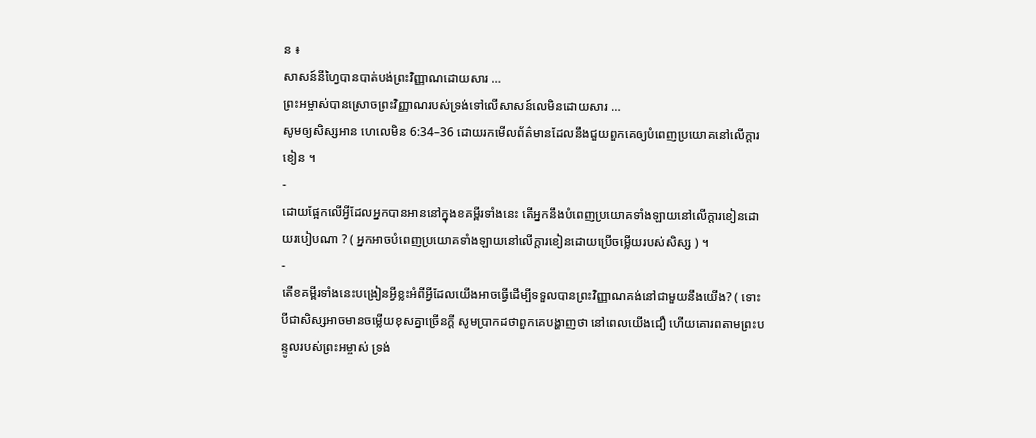ន ៖
សាសន៍នីហ្វៃបានបាត់បង់ព្រះវិញ្ញាណដោយសារ …
ព្រះអម្ចាស់បានស្រោចព្រះវិញ្ញាណរបស់ទ្រង់ទៅលើសាសន៍លេមិនដោយសារ …
សូមឲ្យសិស្សអាន ហេលេមិន 6:34–36 ដោយរកមើលព័ត៌មានដែលនឹងជួយពួកគេឲ្យបំពេញប្រយោគនៅលើក្ដារខៀន ។
-
ដោយផ្អែកលើអ្វីដែលអ្នកបានអាននៅក្នុងខគម្ពីរទាំងនេះ តើអ្នកនឹងបំពេញប្រយោគទាំងឡាយនៅលើក្ដារខៀនដោយរបៀបណា ? ( អ្នកអាចបំពេញប្រយោគទាំងឡាយនៅលើក្ដារខៀនដោយប្រើចម្លើយរបស់សិស្ស ) ។
-
តើខគម្ពីរទាំងនេះបង្រៀនអ្វីខ្លះអំពីអ្វីដែលយើងអាចធ្វើដើម្បីទទួលបានព្រះវិញ្ញាណគង់នៅជាមួយនឹងយើង? ( ទោះបីជាសិស្សអាចមានចម្លើយខុសគ្នាច្រើនក្ដី សូមប្រាកដថាពួកគេបង្ហាញថា នៅពេលយើងជឿ ហើយគោរពតាមព្រះបន្ទូលរបស់ព្រះអម្ចាស់ ទ្រង់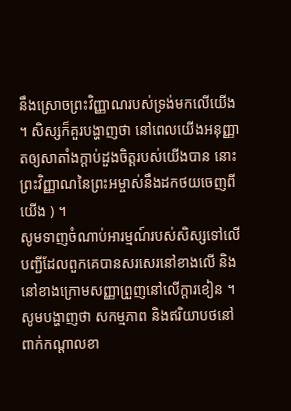នឹងស្រោចព្រះវិញ្ញាណរបស់ទ្រង់មកលើយើង ។ សិស្សក៏គួរបង្ហាញថា នៅពេលយើងអនុញ្ញាតឲ្យសាតាំងក្ដាប់ដួងចិត្តរបស់យើងបាន នោះព្រះវិញ្ញាណនៃព្រះអម្ចាស់នឹងដកថយចេញពីយើង ) ។
សូមទាញចំណាប់អារម្មណ៍របស់សិស្សទៅលើបញ្ជីដែលពួកគេបានសរសេរនៅខាងលើ និងនៅខាងក្រោមសញ្ញាព្រួញនៅលើក្ដារខៀន ។ សូមបង្ហាញថា សកម្មភាព និងឥរិយាបថនៅពាក់កណ្ដាលខា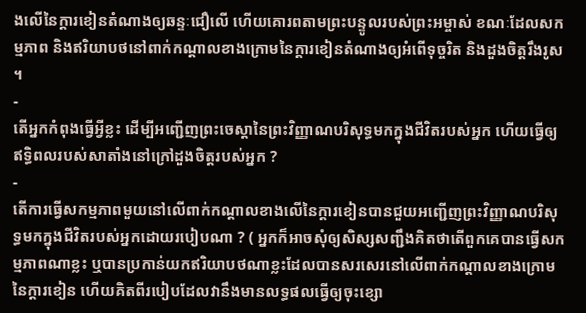ងលើនៃក្ដារខៀនតំណាងឲ្យឆន្ទៈជឿលើ ហើយគោរពតាមព្រះបន្ទូលរបស់ព្រះអម្ចាស់ ខណៈដែលសកម្មភាព និងឥរិយាបថនៅពាក់កណ្ដាលខាងក្រោមនៃក្ដារខៀនតំណាងឲ្យអំពើទុច្ចរិត និងដួងចិត្តរឹងរូស ។
-
តើអ្នកកំពុងធ្វើអ្វីខ្លះ ដើម្បីអញ្ជើញព្រះចេស្ដានៃព្រះវិញ្ញាណបរិសុទ្ធមកក្នុងជីវិតរបស់អ្នក ហើយធ្វើឲ្យឥទ្ធិពលរបស់សាតាំងនៅក្រៅដួងចិត្តរបស់អ្នក ?
-
តើការធ្វើសកម្មភាពមួយនៅលើពាក់កណ្ដាលខាងលើនៃក្ដារខៀនបានជួយអញ្ជើញព្រះវិញ្ញាណបរិសុទ្ធមកក្នុងជីវិតរបស់អ្នកដោយរបៀបណា ? ( អ្នកក៏អាចសុំឲ្យសិស្សសញ្ជឹងគិតថាតើពួកគេបានធ្វើសកម្មភាពណាខ្លះ ឬបានប្រកាន់យកឥរិយាបថណាខ្លះដែលបានសរសេរនៅលើពាក់កណ្ដាលខាងក្រោមនៃក្ដារខៀន ហើយគិតពីរបៀបដែលវានឹងមានលទ្ធផលធ្វើឲ្យចុះខ្សោ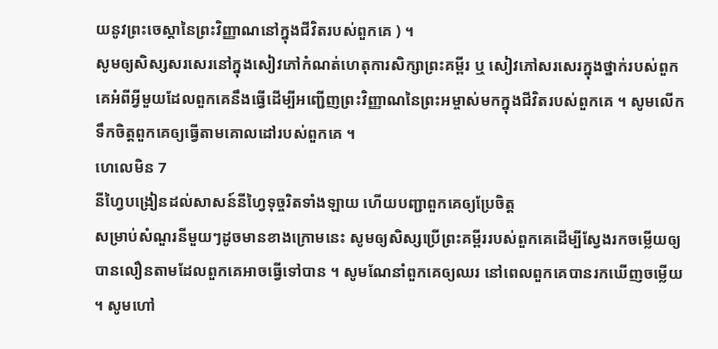យនូវព្រះចេស្ដានៃព្រះវិញ្ញាណនៅក្នុងជីវិតរបស់ពួកគេ ) ។
សូមឲ្យសិស្សសរសេរនៅក្នុងសៀវភៅកំណត់ហេតុការសិក្សាព្រះគម្ពីរ ឬ សៀវភៅសរសេរក្នុងថ្នាក់របស់ពួកគេអំពីអ្វីមួយដែលពួកគេនឹងធ្វើដើម្បីអញ្ជើញព្រះវិញ្ញាណនៃព្រះអម្ចាស់មកក្នុងជីវិតរបស់ពួកគេ ។ សូមលើកទឹកចិត្តពួកគេឲ្យធ្វើតាមគោលដៅរបស់ពួកគេ ។
ហេលេមិន 7
នីហ្វៃបង្រៀនដល់សាសន៍នីហ្វៃទុច្ចរិតទាំងឡាយ ហើយបញ្ជាពួកគេឲ្យប្រែចិត្ត
សម្រាប់សំណួរនីមួយៗដូចមានខាងក្រោមនេះ សូមឲ្យសិស្សប្រើព្រះគម្ពីររបស់ពួកគេដើម្បីស្វែងរកចម្លើយឲ្យបានលឿនតាមដែលពួកគេអាចធ្វើទៅបាន ។ សូមណែនាំពួកគេឲ្យឈរ នៅពេលពួកគេបានរកឃើញចម្លើយ ។ សូមហៅ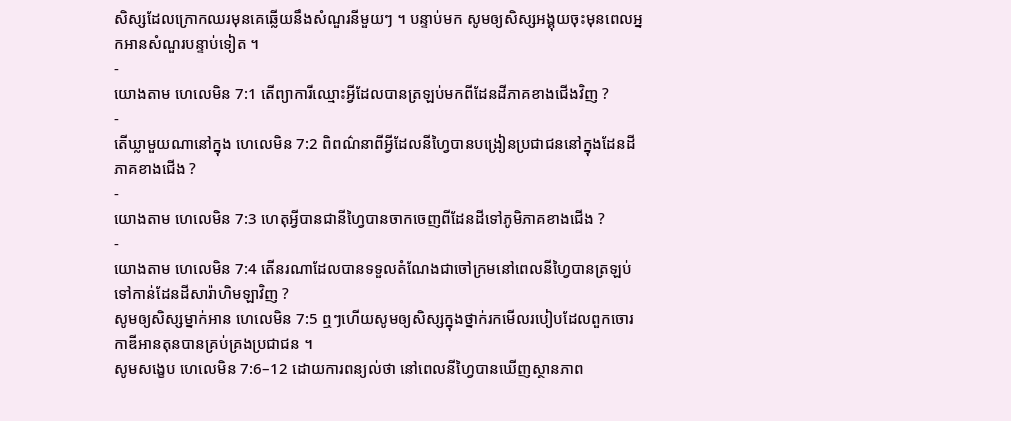សិស្សដែលក្រោកឈរមុនគេឆ្លើយនឹងសំណួរនីមួយៗ ។ បន្ទាប់មក សូមឲ្យសិស្សអង្គុយចុះមុនពេលអ្នកអានសំណួរបន្ទាប់ទៀត ។
-
យោងតាម ហេលេមិន 7:1 តើព្យាការីឈ្មោះអ្វីដែលបានត្រឡប់មកពីដែនដីភាគខាងជើងវិញ ?
-
តើឃ្លាមួយណានៅក្នុង ហេលេមិន 7:2 ពិពណ៌នាពីអ្វីដែលនីហ្វៃបានបង្រៀនប្រជាជននៅក្នុងដែនដីភាគខាងជើង ?
-
យោងតាម ហេលេមិន 7:3 ហេតុអ្វីបានជានីហ្វៃបានចាកចេញពីដែនដីទៅភូមិភាគខាងជើង ?
-
យោងតាម ហេលេមិន 7:4 តើនរណាដែលបានទទួលតំណែងជាចៅក្រមនៅពេលនីហ្វៃបានត្រឡប់ទៅកាន់ដែនដីសារ៉ាហិមឡាវិញ ?
សូមឲ្យសិស្សម្នាក់អាន ហេលេមិន 7:5 ឮៗហើយសូមឲ្យសិស្សក្នុងថ្នាក់រកមើលរបៀបដែលពួកចោរកាឌីអានតុនបានគ្រប់គ្រងប្រជាជន ។
សូមសង្ខេប ហេលេមិន 7:6–12 ដោយការពន្យល់ថា នៅពេលនីហ្វៃបានឃើញស្ថានភាព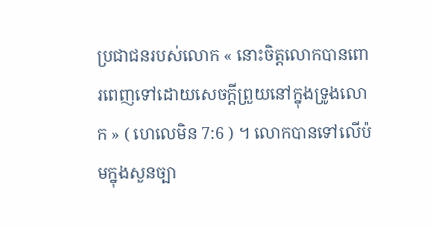ប្រជាជនរបស់លោក « នោះចិត្តលោកបានពោរពេញទៅដោយសេចក្ដីព្រួយនៅក្នុងទ្រូងលោក » ( ហេលេមិន 7:6 ) ។ លោកបានទៅលើប៉មក្នុងសួនច្បា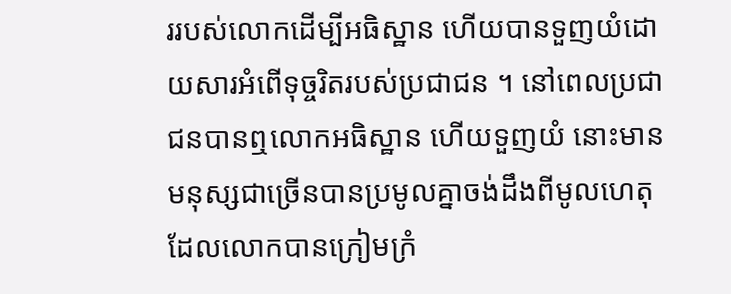ររបស់លោកដើម្បីអធិស្ឋាន ហើយបានទួញយំដោយសារអំពើទុច្ចរិតរបស់ប្រជាជន ។ នៅពេលប្រជាជនបានឮលោកអធិស្ឋាន ហើយទួញយំ នោះមានមនុស្សជាច្រើនបានប្រមូលគ្នាចង់ដឹងពីមូលហេតុដែលលោកបានក្រៀមក្រំ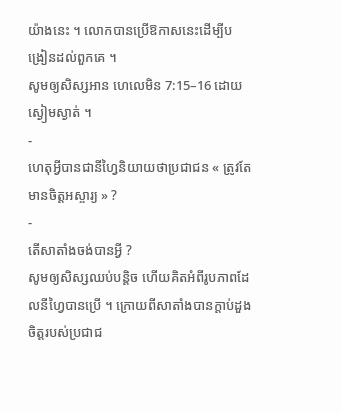យ៉ាងនេះ ។ លោកបានប្រើឱកាសនេះដើម្បីបង្រៀនដល់ពួកគេ ។
សូមឲ្យសិស្សអាន ហេលេមិន 7:15–16 ដោយស្ងៀមស្ងាត់ ។
-
ហេតុអ្វីបានជានីហ្វៃនិយាយថាប្រជាជន « ត្រូវតែមានចិត្តអស្ចារ្យ » ?
-
តើសាតាំងចង់បានអ្វី ?
សូមឲ្យសិស្សឈប់បន្ដិច ហើយគិតអំពីរូបភាពដែលនីហ្វៃបានប្រើ ។ ក្រោយពីសាតាំងបានក្ដាប់ដួងចិត្តរបស់ប្រជាជ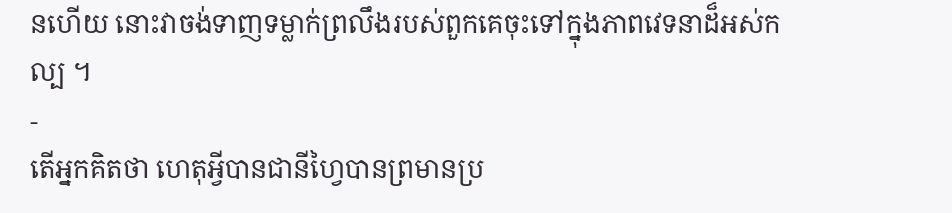នហើយ នោះវាចង់ទាញទម្លាក់ព្រលឹងរបស់ពួកគេចុះទៅក្នុងភាពវេទនាដ៏អស់កល្ប ។
-
តើអ្នកគិតថា ហេតុអ្វីបានជានីហ្វៃបានព្រមានប្រ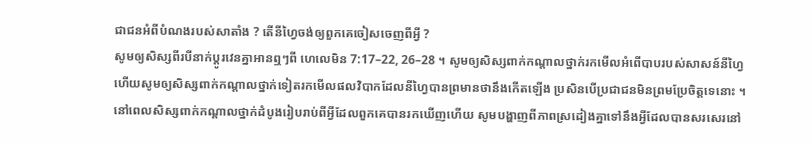ជាជនអំពីបំណងរបស់សាតាំង ? តើនីហ្វៃចង់ឲ្យពួកគេចៀសចេញពីអ្វី ?
សូមឲ្យសិស្សពីរបីនាក់ប្ដូរវេនគ្នាអានឮៗពី ហេលេមិន 7:17–22, 26–28 ។ សូមឲ្យសិស្សពាក់កណ្ដាលថ្នាក់រកមើលអំពើបាបរបស់សាសន៍នីហ្វៃ ហើយសូមឲ្យសិស្សពាក់កណ្ដាលថ្នាក់ទៀតរកមើលផលវិបាកដែលនីហ្វៃបានព្រមានថានឹងកើតឡើង ប្រសិនបើប្រជាជនមិនព្រមប្រែចិត្តទេនោះ ។
នៅពេលសិស្សពាក់កណ្ដាលថ្នាក់ដំបូងរៀបរាប់ពីអ្វីដែលពួកគេបានរកឃើញហើយ សូមបង្ហាញពីភាពស្រដៀងគ្នាទៅនឹងអ្វីដែលបានសរសេរនៅ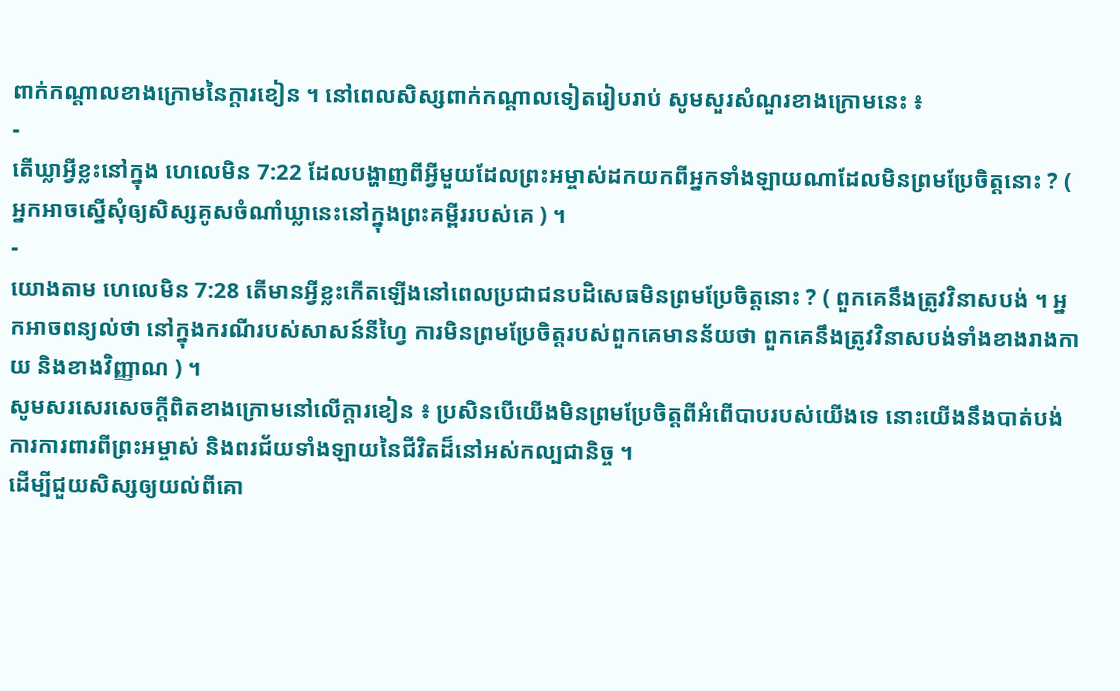ពាក់កណ្ដាលខាងក្រោមនៃក្ដារខៀន ។ នៅពេលសិស្សពាក់កណ្ដាលទៀតរៀបរាប់ សូមសួរសំណួរខាងក្រោមនេះ ៖
-
តើឃ្លាអ្វីខ្លះនៅក្នុង ហេលេមិន 7:22 ដែលបង្ហាញពីអ្វីមួយដែលព្រះអម្ចាស់ដកយកពីអ្នកទាំងឡាយណាដែលមិនព្រមប្រែចិត្តនោះ ? ( អ្នកអាចស្នើសុំឲ្យសិស្សគូសចំណាំឃ្លានេះនៅក្នុងព្រះគម្ពីររបស់គេ ) ។
-
យោងតាម ហេលេមិន 7:28 តើមានអ្វីខ្លះកើតឡើងនៅពេលប្រជាជនបដិសេធមិនព្រមប្រែចិត្តនោះ ? ( ពួកគេនឹងត្រូវវិនាសបង់ ។ អ្នកអាចពន្យល់ថា នៅក្នុងករណីរបស់សាសន៍នីហ្វៃ ការមិនព្រមប្រែចិត្តរបស់ពួកគេមានន័យថា ពួកគេនឹងត្រូវវិនាសបង់ទាំងខាងរាងកាយ និងខាងវិញ្ញាណ ) ។
សូមសរសេរសេចក្ដីពិតខាងក្រោមនៅលើក្ដារខៀន ៖ ប្រសិនបើយើងមិនព្រមប្រែចិត្តពីអំពើបាបរបស់យើងទេ នោះយើងនឹងបាត់បង់ការការពារពីព្រះអម្ចាស់ និងពរជ័យទាំងឡាយនៃជីវិតដ៏នៅអស់កល្បជានិច្ច ។
ដើម្បីជួយសិស្សឲ្យយល់ពីគោ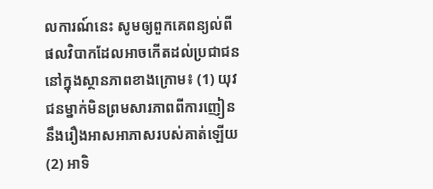លការណ៍នេះ សូមឲ្យពួកគេពន្យល់ពីផលវិបាកដែលអាចកើតដល់ប្រជាជននៅក្នុងស្ថានភាពខាងក្រោម៖ (1) យុវជនម្នាក់មិនព្រមសារភាពពីការញៀននឹងរឿងអាសអាភាសរបស់គាត់ឡើយ (2) អាទិ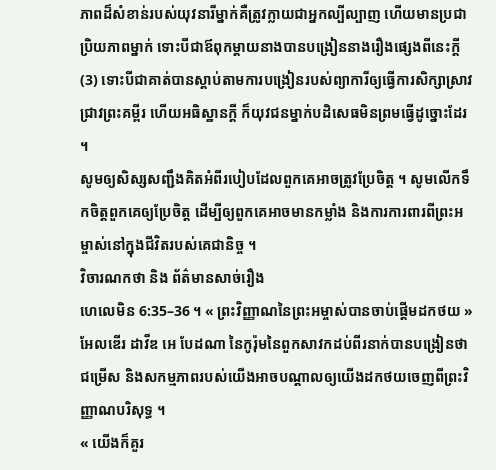ភាពដ៏សំខាន់របស់យុវនារីម្នាក់គឺត្រូវក្លាយជាអ្នកល្បីល្បាញ ហើយមានប្រជាប្រិយភាពម្នាក់ ទោះបីជាឪពុកម្ដាយនាងបានបង្រៀននាងរឿងផ្សេងពីនេះក្ដី (3) ទោះបីជាគាត់បានស្ដាប់តាមការបង្រៀនរបស់ព្យាការីឲ្យធ្វើការសិក្សាស្រាវជ្រាវព្រះគម្ពីរ ហើយអធិស្ឋានក្ដី ក៏យុវជនម្នាក់បដិសេធមិនព្រមធ្វើដូច្នោះដែរ ។
សូមឲ្យសិស្សសញ្ជឹងគិតអំពីរបៀបដែលពួកគេអាចត្រូវប្រែចិត្ត ។ សូមលើកទឹកចិត្តពួកគេឲ្យប្រែចិត្ត ដើម្បីឲ្យពួកគេអាចមានកម្លាំង និងការការពារពីព្រះអម្ចាស់នៅក្នុងជីវិតរបស់គេជានិច្ច ។
វិចារណកថា និង ព័ត៌មានសាច់រឿង
ហេលេមិន 6:35–36 ។ « ព្រះវិញ្ញាណនៃព្រះអម្ចាស់បានចាប់ផ្ដើមដកថយ »
អែលឌើរ ដាវីឌ អេ បែដណា នៃកូរ៉ុមនៃពួកសាវកដប់ពីរនាក់បានបង្រៀនថា ជម្រើស និងសកម្មភាពរបស់យើងអាចបណ្ដាលឲ្យយើងដកថយចេញពីព្រះវិញ្ញាណបរិសុទ្ធ ។
« យើងក៏គួរ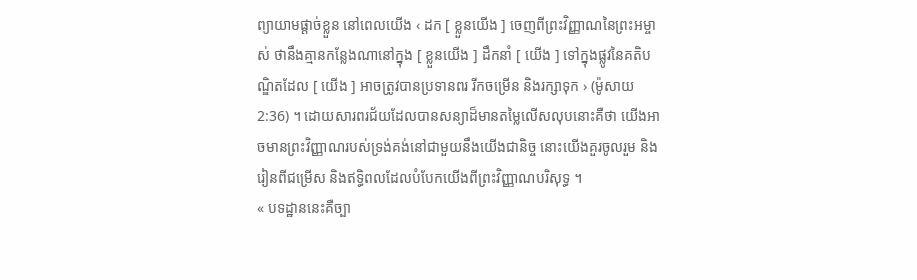ព្យាយាមផ្ដាច់ខ្លួន នៅពេលយើង ‹ ដក [ ខ្លួនយើង ] ចេញពីព្រះវិញ្ញាណនៃព្រះអម្ចាស់ ថានឹងគ្មានកន្លែងណានៅក្នុង [ ខ្លួនយើង ] ដឹកនាំ [ យើង ] ទៅក្នុងផ្លូវនៃគតិបណ្ឌិតដែល [ យើង ] អាចត្រូវបានប្រទានពរ រីកចម្រើន និងរក្សាទុក › (ម៉ូសាយ 2:36) ។ ដោយសារពរជ័យដែលបានសន្យាដ៏មានតម្លៃលើសលុបនោះគឺថា យើងអាចមានព្រះវិញ្ញាណរបស់ទ្រង់គង់នៅជាមួយនឹងយើងជានិច្ច នោះយើងគួរចូលរួម និងរៀនពីជម្រើស និងឥទ្ធិពលដែលបំបែកយើងពីព្រះវិញ្ញាណបរិសុទ្ធ ។
« បទដ្ឋាននេះគឺច្បា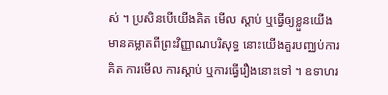ស់ ។ ប្រសិនបើយើងគិត មើល ស្ដាប់ ឬធ្វើឲ្យខ្លួនយើងមានគម្លាតពីព្រះវិញ្ញាណបរិសុទ្ធ នោះយើងគួរបញ្ឈប់ការគិត ការមើល ការស្ដាប់ ឬការធ្វើរឿងនោះទៅ ។ ឧទាហរ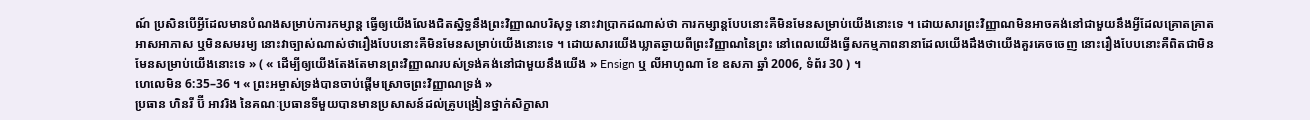ណ៍ ប្រសិនបើអ្វីដែលមានបំណងសម្រាប់ការកម្សាន្ត ធ្វើឲ្យយើងលែងជិតសិ្នទ្ធនឹងព្រះវិញ្ញាណបរិសុទ្ធ នោះវាប្រាកដណាស់ថា ការកម្សាន្តបែបនោះគឺមិនមែនសម្រាប់យើងនោះទេ ។ ដោយសារព្រះវិញ្ញាណមិនអាចគង់នៅជាមួយនឹងអ្វីដែលគ្រោតគ្រាត អាសអាភាស ឬមិនសមរម្យ នោះវាច្បាស់ណាស់ថារឿងបែបនោះគឺមិនមែនសម្រាប់យើងនោះទេ ។ ដោយសារយើងឃ្លាតឆ្ងាយពីព្រះវិញ្ញាណនៃព្រះ នៅពេលយើងធ្វើសកម្មភាពនានាដែលយើងដឹងថាយើងគួរគេចចេញ នោះរឿងបែបនោះគឺពិតជាមិនមែនសម្រាប់យើងនោះទេ » ( « ដើម្បីឲ្យយើងតែងតែមានព្រះវិញ្ញាណរបស់ទ្រង់គង់នៅជាមួយនឹងយើង » Ensign ឬ លីអាហូណា ខែ ឧសភា ឆ្នាំ 2006, ទំព័រ 30 ) ។
ហេលេមិន 6:35–36 ។ « ព្រះអម្ចាស់ទ្រង់បានចាប់ផ្ដើមស្រោចព្រះវិញ្ញាណទ្រង់ »
ប្រធាន ហិនរី ប៊ី អាវរិង នៃគណៈប្រធានទីមួយបានមានប្រសាសន៍ដល់គ្រូបង្រៀនថ្នាក់សិក្ខាសា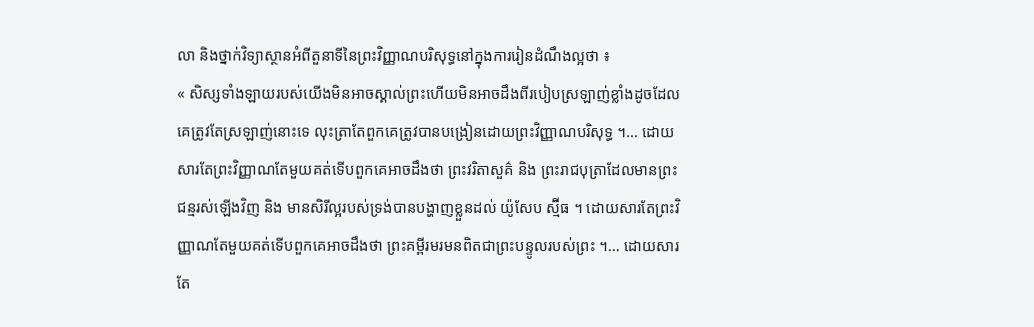លា និងថ្នាក់វិទ្យាស្ថានអំពីតួនាទីនៃព្រះវិញ្ញាណបរិសុទ្ធនៅក្នុងការរៀនដំណឹងល្អថា ៖
« សិស្សទាំងឡាយរបស់យើងមិនអាចស្គាល់ព្រះហើយមិនអាចដឹងពីរបៀបស្រឡាញ់ខ្លាំងដូចដែលគេត្រូវតែស្រឡាញ់នោះទេ លុះត្រាតែពួកគេត្រូវបានបង្រៀនដោយព្រះវិញ្ញាណបរិសុទ្ធ ។… ដោយសារតែព្រះវិញ្ញាណតែមួយគត់ទើបពួកគេអាចដឹងថា ព្រះវរិតាសួគ៌ និង ព្រះរាជបុត្រាដែលមានព្រះជន្មរស់ឡើងវិញ និង មានសិរីល្អរបស់ទ្រង់បានបង្ហាញខ្លួនដល់ យ៉ូសែប ស្ម៊ីធ ។ ដោយសារតែព្រះវិញ្ញាណតែមួយគត់ទើបពួកគេអាចដឹងថា ព្រះគម្ពីរមរមនពិតជាព្រះបន្ទូលរបស់ព្រះ ។… ដោយសារតែ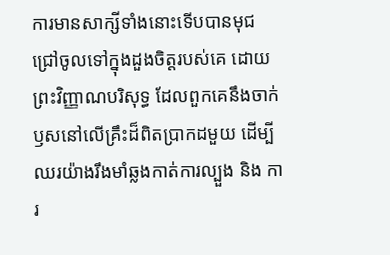ការមានសាក្សីទាំងនោះទើបបានមុជជ្រៅចូលទៅក្នុងដួងចិត្តរបស់គេ ដោយព្រះវិញ្ញាណបរិសុទ្ធ ដែលពួកគេនឹងចាក់ឫសនៅលើគ្រឹះដ៏ពិតប្រាកដមួយ ដើម្បីឈរយ៉ាងរឹងមាំឆ្លងកាត់ការល្បួង និង ការ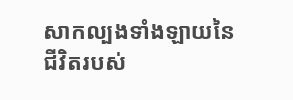សាកល្បងទាំងឡាយនៃជីវិតរបស់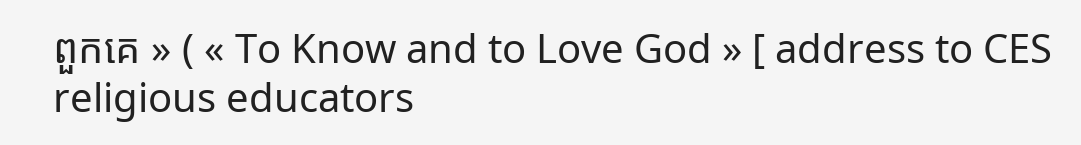ពួកគេ » ( « To Know and to Love God » [ address to CES religious educators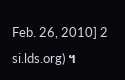Feb. 26, 2010] 2 si.lds.org) ។